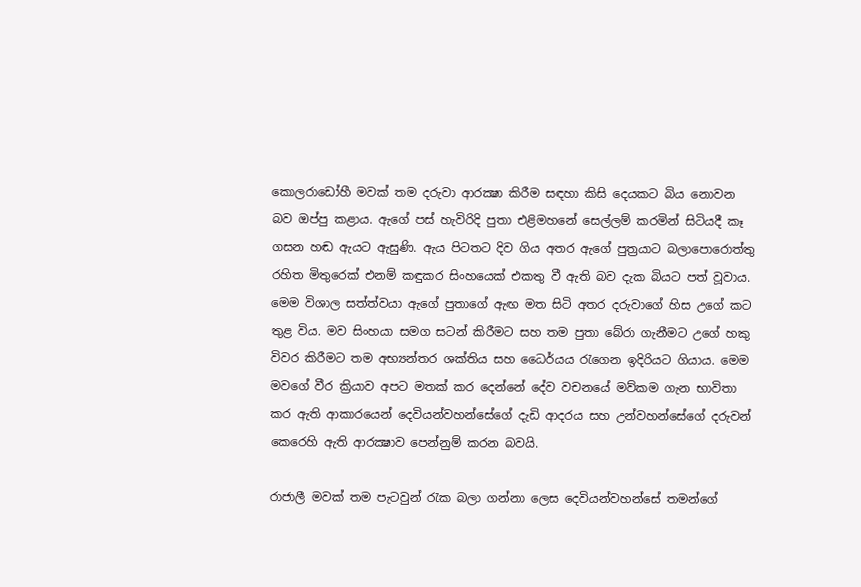කොලරාඩෝහී මවක් තම දරුවා ආරක්‍ෂා කිරීම සඳහා කිසි දෙයකට බිය නොවන බව ඔප්පු කළාය. ඇගේ පස් හැවිරිදි පුතා එළිමහනේ සෙල්ලම් කරමින් සිටියදී කෑ ගසන හඬ ඇයට ඇසුණි. ඇය පිටතට දිව ගිය අතර ඇගේ පුත්‍රයාට බලාපොරොත්තු රහිත මිතුරෙක් එනම් කඳුකර සිංහයෙක් එකතු වී ඇති බව දැක බියට පත් වූවාය. මෙම විශාල සත්ත්වයා ඇගේ පුතාගේ ඇඟ මත සිටි අතර දරුවාගේ හිස උගේ කට තුළ විය. මව සිංහයා සමග සටන් කිරීමට සහ තම පුතා බේරා ගැනීමට උගේ හකු විවර කිරීමට තම අභ්‍යන්තර ශක්තිය සහ ධෛර්යය රැගෙන ඉදිරියට ගියාය. මෙම මවගේ වීර ක්‍රියාව අපට මතක් කර දෙන්නේ දේව වචනයේ මව්කම ගැන භාවිතා කර ඇති ආකාරයෙන් දෙවියන්වහන්සේගේ දැඩි ආදරය සහ උන්වහන්සේගේ දරුවන් කෙරෙහි ඇති ආරක්‍ෂාව පෙන්නුම් කරන බවයි.

රාජාලී මවක් තම පැටවුන් රැක බලා ගන්නා ලෙස දෙවියන්වහන්සේ තමන්ගේ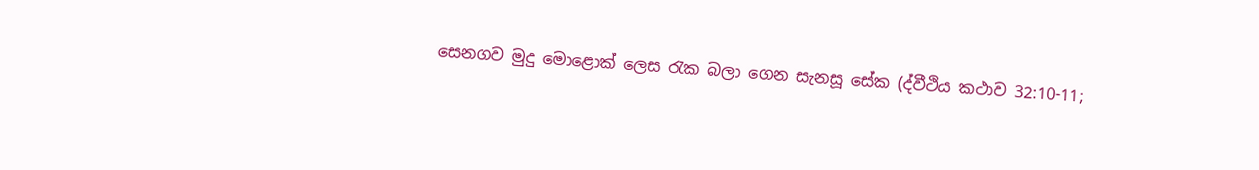සෙනගව මුදු මොළොක් ලෙස රැක බලා ගෙන සැනසූ සේක (ද්වීථිය කථාව 32:10-11;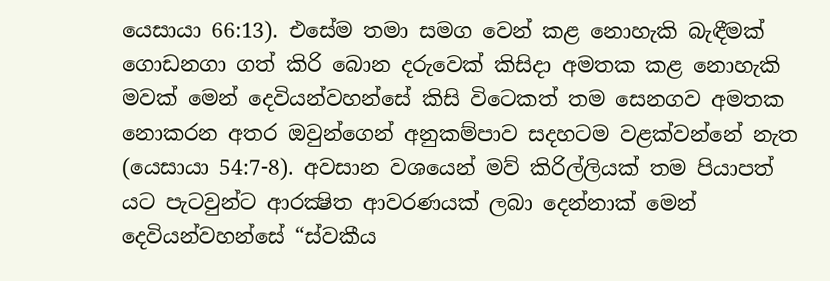යෙසායා 66:13). එසේම තමා සමග වෙන් කළ නොහැකි බැඳීමක් ගොඩනගා ගත් කිරි බොන දරුවෙක් කිසිදා අමතක කළ නොහැකි මවක් මෙන් දෙවියන්වහන්සේ කිසි විටෙකත් තම සෙනගව අමතක නොකරන අතර ඔවුන්ගෙන් අනුකම්පාව සදහටම වළක්වන්නේ නැත (යෙසායා 54:7-8). අවසාන වශයෙන් මව් කිරිල්ලියක් තම පියාපත් යට පැටවුන්ට ආරක්‍ෂිත ආවරණයක් ලබා දෙන්නාක් මෙන් දෙවියන්වහන්සේ “ස්වකීය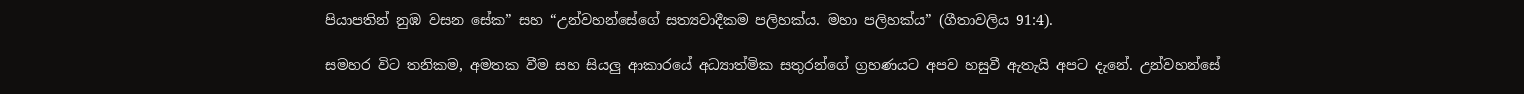පියාපතින් නුඹ වසන සේක” සහ “උන්වහන්සේගේ සත්‍යවාදීකම පලිහක්ය. මහා පලිහක්ය” (ගීතාවලිය 91:4).

සමහර විට තනිකම, අමතක වීම සහ සියලු ආකාරයේ අධ්‍යාත්මික සතුරන්ගේ ග්‍රහණයට අපව හසුවී ඇතැයි අපට දැනේ. උන්වහන්සේ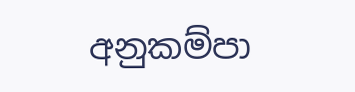අනුකම්පා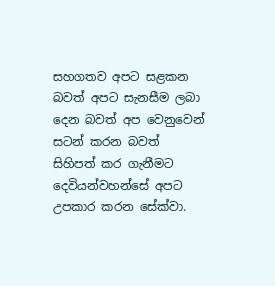සහගතව අපට සළකන බවත් අපට සැනසීම ලබා දෙන බවත් අප වෙනුවෙන් සටන් කරන බවත් සිහිපත් කර ගැනීමට දෙවියන්වහන්සේ අපට උපකාර කරන සේක්වා.